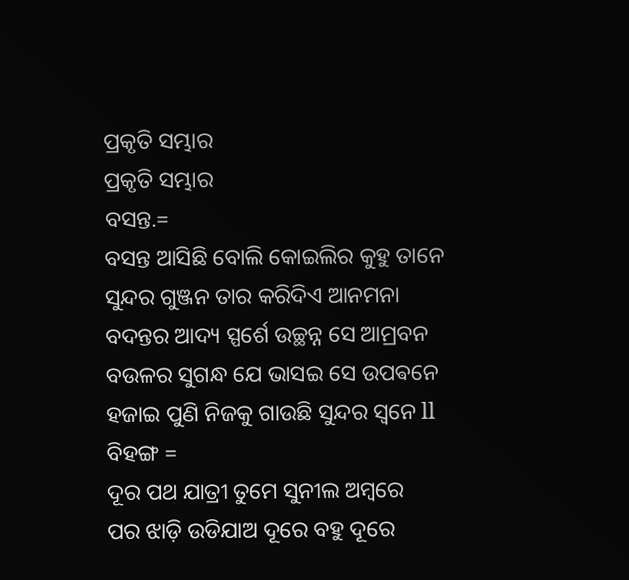ପ୍ରକୃତି ସମ୍ଭାର
ପ୍ରକୃତି ସମ୍ଭାର
ବସନ୍ତ.=
ବସନ୍ତ ଆସିଛି ବୋଲି କୋଇଲିର କୁହୁ ତାନେ
ସୁନ୍ଦର ଗୁଞ୍ଜନ ତାର କରିଦିଏ ଆନମନା
ବଦନ୍ତର ଆଦ୍ୟ ସ୍ପର୍ଶେ ଉଚ୍ଛନ୍ନ ସେ ଆମ୍ରବନ
ବଉଳର ସୁଗନ୍ଧ ଯେ ଭାସଇ ସେ ଉପଵନେ
ହଜାଇ ପୁଣି ନିଜକୁ ଗାଉଛି ସୁନ୍ଦର ସ୍ୱନେ ll
ବିହଙ୍ଗ =
ଦୂର ପଥ ଯାତ୍ରୀ ତୁମେ ସୁନୀଲ ଅମ୍ବରେ
ପର ଝାଡ଼ି ଉଡିଯାଅ ଦୂରେ ବହୁ ଦୂରେ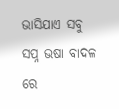ଭାସିଯାଏ ସବୁ ସପ୍ନ ଭଷା ବାଦଳ ରେ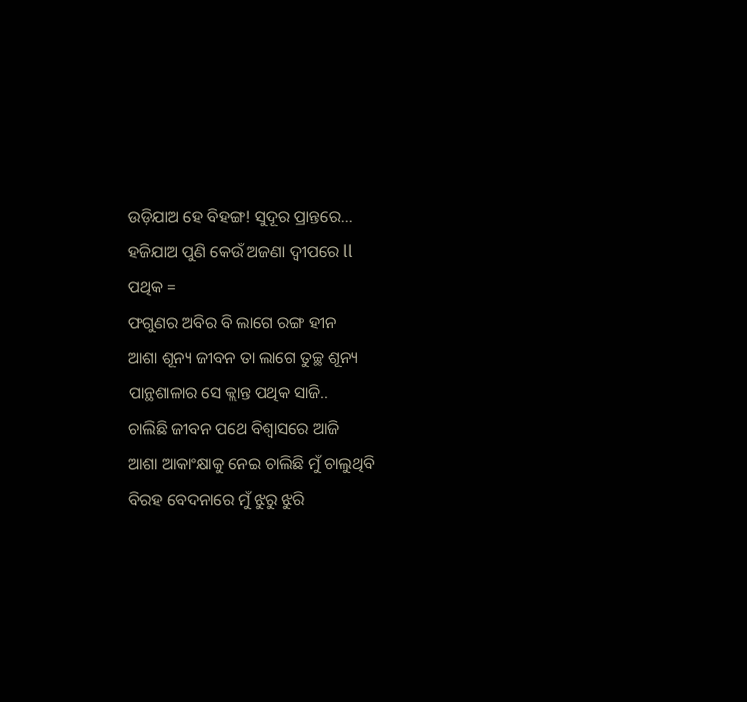ଉଡ଼ିଯାଅ ହେ ବିହଙ୍ଗ! ସୁଦୂର ପ୍ରାନ୍ତରେ...
ହଜିଯାଅ ପୁଣି କେଉଁ ଅଜଣା ଦ୍ୱୀପରେ ll
ପଥିକ =
ଫଗୁଣର ଅବିର ବି ଲାଗେ ରଙ୍ଗ ହୀନ
ଆଶା ଶୂନ୍ୟ ଜୀବନ ତା ଲାଗେ ତୁଚ୍ଛ ଶୂନ୍ୟ
ପାନ୍ଥଶାଳାର ସେ କ୍ଲାନ୍ତ ପଥିକ ସାଜି..
ଚାଲିଛି ଜୀବନ ପଥେ ବିଶ୍ୱାସରେ ଆଜି
ଆଶା ଆକାଂକ୍ଷାକୁ ନେଇ ଚାଲିଛି ମୁଁ ଚାଲୁଥିବି
ବିରହ ବେଦନାରେ ମୁଁ ଝୁରୁ ଝୁରି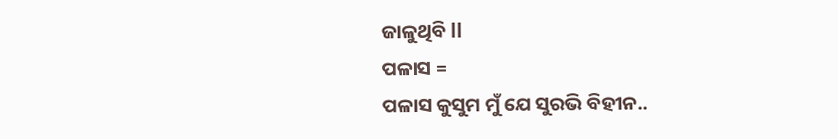ଜାଳୁଥିବି ll
ପଳାସ =
ପଳାସ କୁସୁମ ମୁଁ ଯେ ସୁରଭି ବିହୀନ..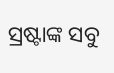ସ୍ରଷ୍ଟାଙ୍କ ସବୁ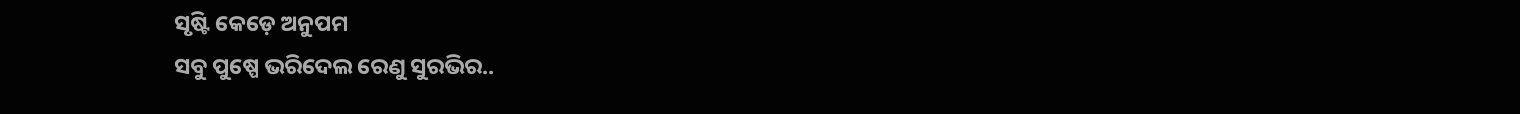ସୃଷ୍ଟି କେଡ଼େ ଅନୁପମ
ସବୁ ପୁଷ୍ପେ ଭରିଦେଲ ରେଣୁ ସୁରଭିର..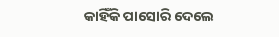କାହିଁକି ପାସୋରି ଦେଲେ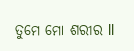ତୁମେ ମୋ ଶରୀର ll